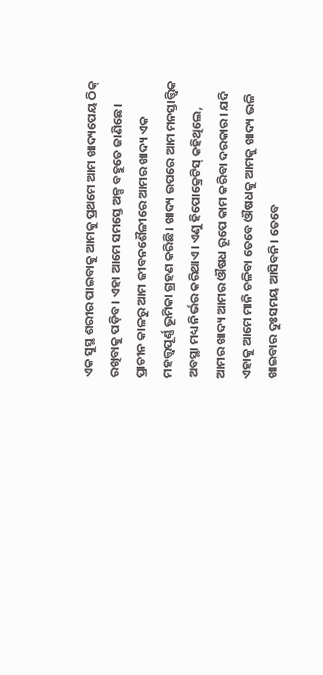ଏକ ସୁସ୍ଥ ଶରୀର ପାଇବାକୁ ଆମକୁ ପ୍ରଥମେ ଆମ ଖାଦ୍ୟପେୟ ଠିକ୍ ରଖିବାକୁ ପଡ଼ିବ। ଏହା ଆମେ ସମସ୍ତେ ଅଳ୍ପ ବହୁତେ ଜାଣିଛେ। ପ୍ରାଚୀନ କାଳରୁ ଆମ ଜୀବନଶୈଳୀରେ ଆମର ଖାଦ୍ୟ ଏକ ମହତ୍ତ୍ୱପୂର୍ଣ୍ଣ ଭୂମିକା ଗ୍ରହଣ କରିଛି। ଖାଦ୍ୟ ଉପରେ ଆମ ମନସ୍ତାତ୍ତ୍ୱିକ ଅବସ୍ଥା ମଧ୍ୟ ନିର୍ଭର କରିଥାଏ। ଏଣୁ ହିପୋକ୍ରେଟିସ୍ କହିଥିଲେ, ଆମର ଖାଦ୍ୟ ଆମର ଔଷଧ ରୂପେ କାମ କରିବା ଦରକାର। ଯଦି ଏହାକୁ ଆମେ ମାନି ଚଳିବା ତେବେ ଔଷଧକୁ ଆମକୁ ଖାଦ୍ୟ ଭଳି ଖାଇବାର ଦୁଃସମୟ ଆସିବନି। ତେବେ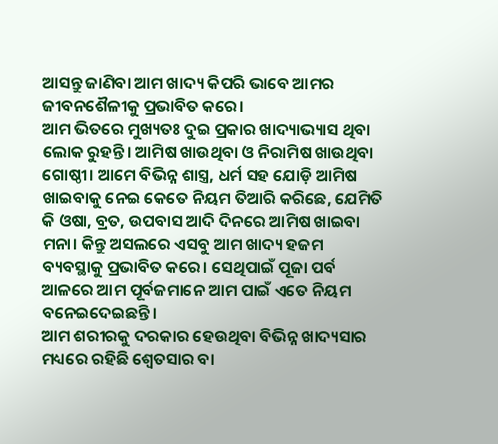ଆସନ୍ତୁ ଜାଣିବା ଆମ ଖାଦ୍ୟ କିପରି ଭାବେ ଆମର ଜୀବନଶୈଳୀକୁ ପ୍ରଭାବିତ କରେ।
ଆମ ଭିତରେ ମୁଖ୍ୟତଃ ଦୁଇ ପ୍ରକାର ଖାଦ୍ୟାଭ୍ୟାସ ଥିବା ଲୋକ ରୁହନ୍ତି। ଆମିଷ ଖାଉଥିବା ଓ ନିରାମିଷ ଖାଉଥିବା ଗୋଷ୍ଠୀ। ଆମେ ବିଭିନ୍ନ ଶାସ୍ତ୍ର, ଧର୍ମ ସହ ଯୋଡ଼ି ଆମିଷ ଖାଇବାକୁ ନେଇ କେତେ ନିୟମ ତିଆରି କରିଛେ, ଯେମିତି କି ଓଷା, ବ୍ରତ, ଉପବାସ ଆଦି ଦିନରେ ଆମିଷ ଖାଇବା ମନା। କିନ୍ତୁ ଅସଲରେ ଏସବୁ ଆମ ଖାଦ୍ୟ ହଜମ ବ୍ୟବସ୍ଥାକୁ ପ୍ରଭାବିତ କରେ। ସେଥିପାଇଁ ପୂଜା ପର୍ବ ଆଳରେ ଆମ ପୂର୍ବଜମାନେ ଆମ ପାଇଁ ଏତେ ନିୟମ ବନେଇଦେଇଛନ୍ତି।
ଆମ ଶରୀରକୁ ଦରକାର ହେଉଥିବା ବିଭିନ୍ନ ଖାଦ୍ୟସାର ମଧ୍ୟରେ ରହିଛି ଶ୍ୱେତସାର ବା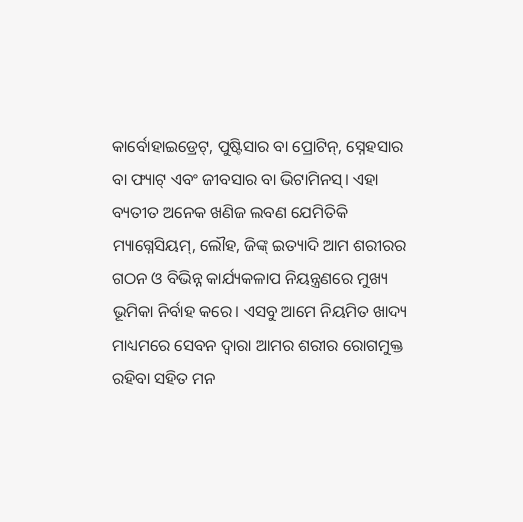କାର୍ବୋହାଇଡ୍ରେଟ୍, ପୁଷ୍ଟିସାର ବା ପ୍ରୋଟିନ୍, ସ୍ନେହସାର ବା ଫ୍ୟାଟ୍ ଏବଂ ଜୀବସାର ବା ଭିଟାମିନସ୍। ଏହା ବ୍ୟତୀତ ଅନେକ ଖଣିଜ ଲବଣ ଯେମିତିକି ମ୍ୟାଗ୍ନେସିୟମ୍, ଲୌହ, ଜିଙ୍କ୍ ଇତ୍ୟାଦି ଆମ ଶରୀରର ଗଠନ ଓ ବିଭିନ୍ନ କାର୍ଯ୍ୟକଳାପ ନିୟନ୍ତ୍ରଣରେ ମୁଖ୍ୟ ଭୂମିକା ନିର୍ବାହ କରେ। ଏସବୁ ଆମେ ନିୟମିତ ଖାଦ୍ୟ ମାଧ୍ୟମରେ ସେବନ ଦ୍ୱାରା ଆମର ଶରୀର ରୋଗମୁକ୍ତ ରହିବା ସହିତ ମନ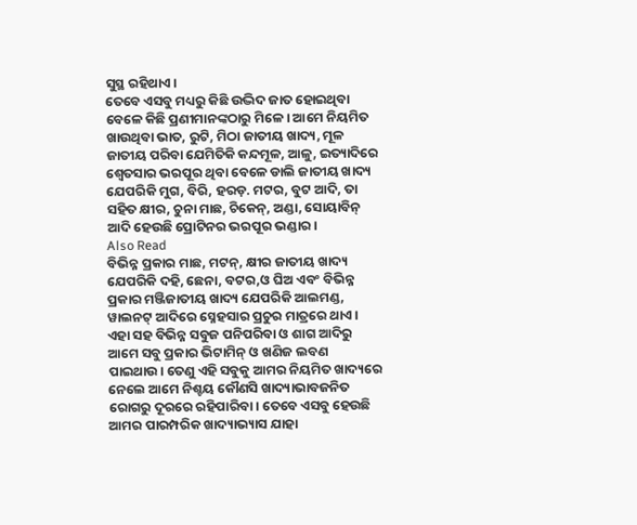ସୁସ୍ଥ ରହିଥାଏ।
ତେବେ ଏସବୁ ମଧ୍ୟରୁ କିଛି ଉଦ୍ଭିଦ ଜାତ ହୋଇଥିବା ବେଳେ କିଛି ପ୍ରଣୀମାନଙ୍କଠାରୁ ମିଳେ। ଆମେ ନିୟମିତ ଖାଉଥିବା ଭାତ, ରୁଟି, ମିଠା ଜାତୀୟ ଖାଦ୍ୟ, ମୂଳ ଜାତୀୟ ପରିବା ଯେମିତିକି କନ୍ଦମୂଳ, ଆଳୁ, ଇତ୍ୟାଦିରେ ଶ୍ୱେତସାର ଭରପୂର ଥିବା ବେଳେ ଡାଲି ଜାତୀୟ ଖାଦ୍ୟ ଯେପରିକି ମୁଗ, ବିରି, ହରଡ଼. ମଟର, ବୁଟ ଆଦି, ତା ସହିତ କ୍ଷୀର, ଚୁନା ମାଛ, ଚିକେନ୍, ଅଣ୍ଡା, ସୋୟାବିନ୍ ଆଦି ହେଉଛି ପ୍ରୋଟିନର ଭରପୂର ଭଣ୍ଡାର।
Also Read
ବିଭିନ୍ନ ପ୍ରକାର ମାଛ, ମଟନ୍, କ୍ଷୀର ଜାତୀୟ ଖାଦ୍ୟ ଯେପରିକି ଦହି, ଛେନା, ବଟର,ଓ ଘିଅ ଏବଂ ବିଭିନ୍ନ ପ୍ରକାର ମଞ୍ଜିଜାତୀୟ ଖାଦ୍ୟ ଯେପରିକି ଆଲମଣ୍ଡ, ୱାଲନଟ୍ ଆଦିରେ ସ୍ନେହସାର ପ୍ରଚୁର ମାତ୍ରରେ ଥାଏ। ଏହା ସହ ବିଭିନ୍ନ ସବୁଜ ପନିପରିବା ଓ ଶାଗ ଆଦିରୁ ଆମେ ସବୁ ପ୍ରକାର ଭିଟାମିନ୍ ଓ ଖଣିଜ ଲବଣ ପାଇଥାଉ। ତେଣୁ ଏହି ସବୁକୁ ଆମର ନିୟମିତ ଖାଦ୍ୟରେ ନେଲେ ଆମେ ନିଶ୍ଚୟ କୌଣସି ଖାଦ୍ୟାଭାବଜନିତ ରୋଗରୁ ଦୂରରେ ରହିପାରିବା। ତେବେ ଏସବୁ ହେଉଛି ଆମର ପାରମ୍ପରିକ ଖାଦ୍ୟାଭ୍ୟାସ ଯାହା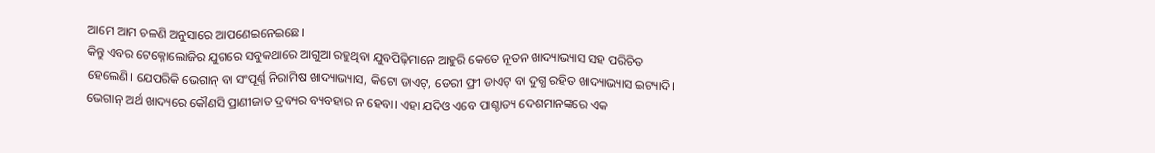ଆମେ ଆମ ଚଳଣି ଅନୁସାରେ ଆପଣେଇନେଇଛେ।
କିନ୍ତୁ ଏବର ଟେକ୍ନୋଲୋଜିର ଯୁଗରେ ସବୁକଥାରେ ଆଗୁଆ ରହୁଥିବା ଯୁବପିଢ଼ିମାନେ ଆହୁରି କେତେ ନୂତନ ଖାଦ୍ୟାଭ୍ୟାସ ସହ ପରିଚିତ ହେଲେଣି। ଯେପରିକି ଭେଗାନ୍ ବା ସଂପୂର୍ଣ୍ଣ ନିରାମିଷ ଖାଦ୍ୟାଭ୍ୟାସ, କିଟୋ ଡାଏଟ୍, ଡେରୀ ଫ୍ରୀ ଡାଏଟ୍ ବା ଦୁଗ୍ଧ ରହିତ ଖାଦ୍ୟାଭ୍ୟାସ ଇଟ୍ୟାଦି।
ଭେଗାନ୍ ଅର୍ଥ ଖାଦ୍ୟରେ କୌଣସି ପ୍ରାଣୀଜାତ ଦ୍ରବ୍ୟର ବ୍ୟବହାର ନ ହେବା। ଏହା ଯଦିଓ ଏବେ ପାଶ୍ଚାତ୍ୟ ଦେଶମାନଙ୍କରେ ଏକ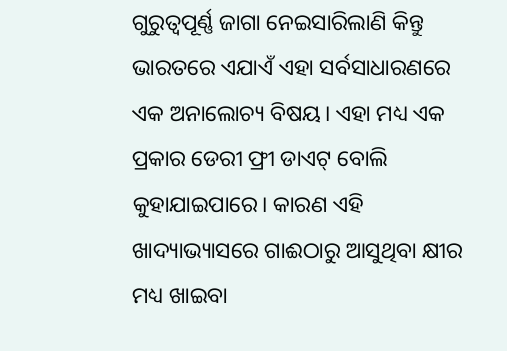ଗୁରୁତ୍ୱପୂର୍ଣ୍ଣ ଜାଗା ନେଇସାରିଲାଣି କିନ୍ତୁ ଭାରତରେ ଏଯାଏଁ ଏହା ସର୍ବସାଧାରଣରେ ଏକ ଅନାଲୋଚ୍ୟ ବିଷୟ। ଏହା ମଧ୍ୟ ଏକ ପ୍ରକାର ଡେରୀ ଫ୍ରୀ ଡାଏଟ୍ ବୋଲି କୁହାଯାଇପାରେ। କାରଣ ଏହି ଖାଦ୍ୟାଭ୍ୟାସରେ ଗାଈଠାରୁ ଆସୁଥିବା କ୍ଷୀର ମଧ୍ୟ ଖାଇବା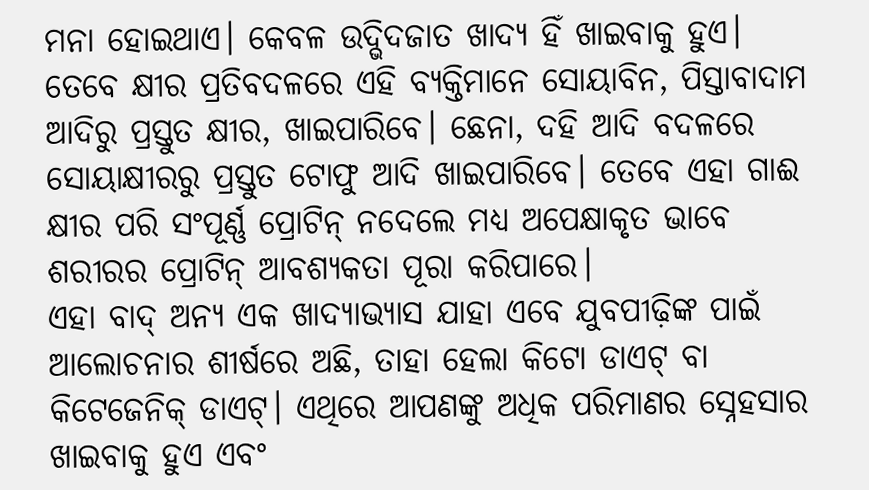ମନା ହୋଇଥାଏ। କେବଳ ଉଦ୍ଭିଦଜାତ ଖାଦ୍ୟ ହିଁ ଖାଇବାକୁ ହୁଏ।
ତେବେ କ୍ଷୀର ପ୍ରତିବଦଳରେ ଏହି ବ୍ୟକ୍ତିମାନେ ସୋୟାବିନ, ପିସ୍ତାବାଦାମ ଆଦିରୁ ପ୍ରସ୍ତୁତ କ୍ଷୀର, ଖାଇପାରିବେ। ଛେନା, ଦହି ଆଦି ବଦଳରେ ସୋୟାକ୍ଷୀରରୁ ପ୍ରସ୍ତୁତ ଟୋଫୁ ଆଦି ଖାଇପାରିବେ। ତେବେ ଏହା ଗାଈ କ୍ଷୀର ପରି ସଂପୂର୍ଣ୍ଣ ପ୍ରୋଟିନ୍ ନଦେଲେ ମଧ୍ୟ ଅପେକ୍ଷାକୃତ ଭାବେ ଶରୀରର ପ୍ରୋଟିନ୍ ଆବଶ୍ୟକତା ପୂରା କରିପାରେ।
ଏହା ବାଦ୍ ଅନ୍ୟ ଏକ ଖାଦ୍ୟାଭ୍ୟାସ ଯାହା ଏବେ ଯୁବପୀଢ଼ିଙ୍କ ପାଇଁ ଆଲୋଚନାର ଶୀର୍ଷରେ ଅଛି, ତାହା ହେଲା କିଟୋ ଡାଏଟ୍ ବା କିଟେଜେନିକ୍ ଡାଏଟ୍। ଏଥିରେ ଆପଣଙ୍କୁ ଅଧିକ ପରିମାଣର ସ୍ନେହସାର ଖାଇବାକୁ ହୁଏ ଏବଂ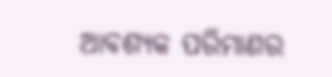ଆବଶ୍ୟକ ପରିମାଣର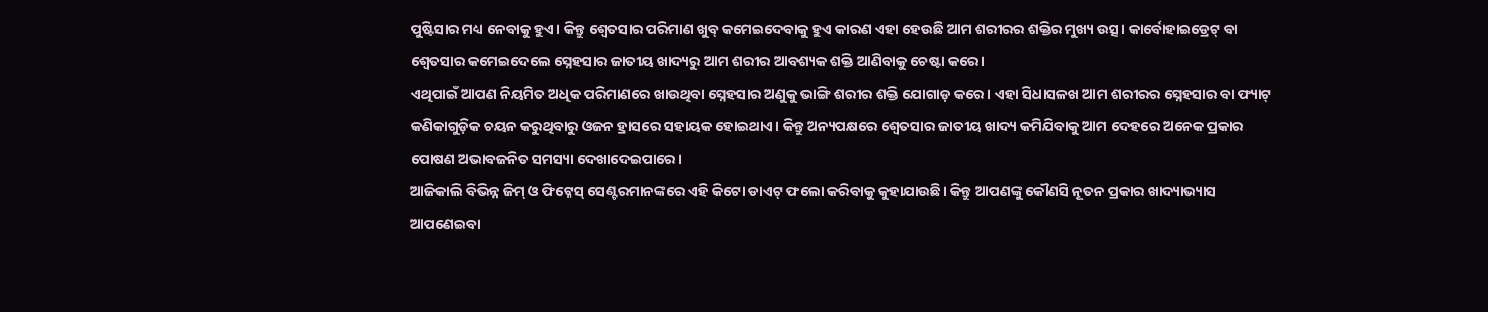ପୁଷ୍ଟିସାର ମଧ୍ୟ ନେବାକୁ ହୁଏ। କିନ୍ତୁ ଶ୍ୱେତସାର ପରିମାଣ ଖୁବ୍ କମେଇଦେବାକୁ ହୁଏ କାରଣ ଏହା ହେଉଛି ଆମ ଶରୀରର ଶକ୍ତିର ମୁଖ୍ୟ ଉତ୍ସ। କାର୍ବୋହାଇଡ୍ରେଟ୍ ବା ଶ୍ୱେତସାର କମେଇଦେଲେ ସ୍ନେହସାର ଜାତୀୟ ଖାଦ୍ୟରୁ ଆମ ଶରୀର ଆବଶ୍ୟକ ଶକ୍ତି ଆଣିବାକୁ ଚେଷ୍ଟା କରେ।
ଏଥିପାଇଁ ଆପଣ ନିୟମିତ ଅଧିକ ପରିମାଣରେ ଖାଉଥିବା ସ୍ନେହସାର ଅଣୁକୁ ଭାଙ୍ଗି ଶରୀର ଶକ୍ତି ଯୋଗାଡ଼ କରେ। ଏହା ସିଧାସଳଖ ଆମ ଶରୀରର ସ୍ନେହସାର ବା ଫ୍ୟାଟ୍ କଣିକାଗୁଡ଼ିକ ଚୟନ କରୁଥିବାରୁ ଓଜନ ହ୍ରାସରେ ସହାୟକ ହୋଇଥାଏ। କିନ୍ତୁ ଅନ୍ୟପକ୍ଷରେ ଶ୍ୱେତସାର ଜାତୀୟ ଖାଦ୍ୟ କମିଯିବାକୁ ଆମ ଦେହରେ ଅନେକ ପ୍ରକାର ପୋଷଣ ଅଭାବଜନିତ ସମସ୍ୟା ଦେଖାଦେଇପାରେ।
ଆଜିକାଲି ବିଭିନ୍ନ ଜିମ୍ ଓ ଫିଟ୍ନେସ୍ ସେଣ୍ଟରମାନଙ୍କରେ ଏହି କିଟୋ ଡାଏଟ୍ ଫଲୋ କରିବାକୁ କୁହାଯାଉଛି। କିନ୍ତୁ ଆପଣଙ୍କୁ କୌଣସି ନୂତନ ପ୍ରକାର ଖାଦ୍ୟାଭ୍ୟାସ ଆପଣେଇବା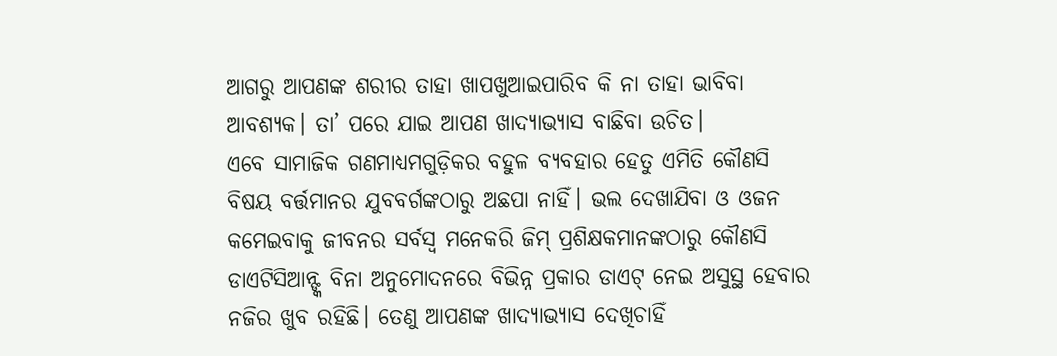ଆଗରୁ ଆପଣଙ୍କ ଶରୀର ତାହା ଖାପଖୁଆଇପାରିବ କି ନା ତାହା ଭାବିବା ଆବଶ୍ୟକ। ତା’ ପରେ ଯାଇ ଆପଣ ଖାଦ୍ୟାଭ୍ୟାସ ବାଛିବା ଉଚିତ।
ଏବେ ସାମାଜିକ ଗଣମାଧ୍ୟମଗୁଡ଼ିକର ବହୁଳ ବ୍ୟବହାର ହେତୁ ଏମିତି କୌଣସି ବିଷୟ ବର୍ତ୍ତମାନର ଯୁବବର୍ଗଙ୍କଠାରୁ ଅଛପା ନାହିଁ। ଭଲ ଦେଖାଯିବା ଓ ଓଜନ କମେଇବାକୁ ଜୀବନର ସର୍ବସ୍ୱ ମନେକରି ଜିମ୍ ପ୍ରଶିକ୍ଷକମାନଙ୍କଠାରୁ କୌଣସି ଡାଏଟିସିଆନ୍ଙ୍କ ବିନା ଅନୁମୋଦନରେ ବିଭିନ୍ନ ପ୍ରକାର ଡାଏଟ୍ ନେଇ ଅସୁସ୍ଥ ହେବାର ନଜିର ଖୁବ ରହିଛି। ତେଣୁ ଆପଣଙ୍କ ଖାଦ୍ୟାଭ୍ୟାସ ଦେଖିଚାହିଁ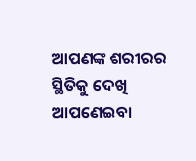ଆପଣଙ୍କ ଶରୀରର ସ୍ଥିତିକୁ ଦେଖି ଆପଣେଇବା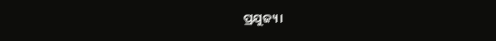ପ୍ରଯୁଜ୍ୟ।